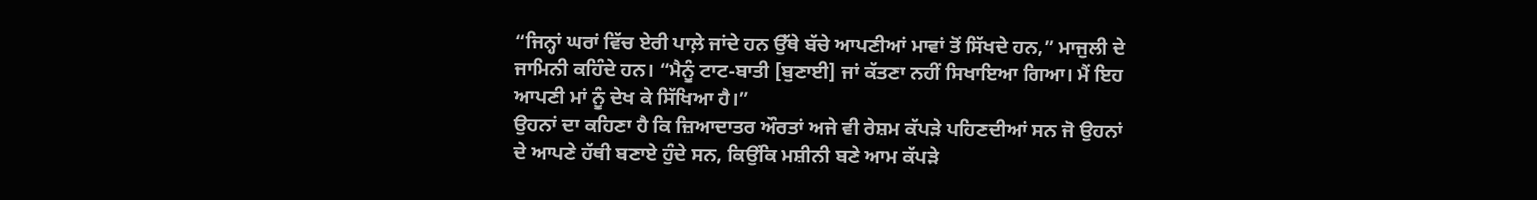“ਜਿਨ੍ਹਾਂ ਘਰਾਂ ਵਿੱਚ ਏਰੀ ਪਾਲ਼ੇ ਜਾਂਦੇ ਹਨ ਉੱਥੇ ਬੱਚੇ ਆਪਣੀਆਂ ਮਾਵਾਂ ਤੋਂ ਸਿੱਖਦੇ ਹਨ,” ਮਾਜੁਲੀ ਦੇ ਜਾਮਿਨੀ ਕਹਿੰਦੇ ਹਨ। “ਮੈਨੂੰ ਟਾਟ-ਬਾਤੀ [ਬੁਣਾਈ] ਜਾਂ ਕੱਤਣਾ ਨਹੀਂ ਸਿਖਾਇਆ ਗਿਆ। ਮੈਂ ਇਹ ਆਪਣੀ ਮਾਂ ਨੂੰ ਦੇਖ ਕੇ ਸਿੱਖਿਆ ਹੈ।”
ਉਹਨਾਂ ਦਾ ਕਹਿਣਾ ਹੈ ਕਿ ਜ਼ਿਆਦਾਤਰ ਔਰਤਾਂ ਅਜੇ ਵੀ ਰੇਸ਼ਮ ਕੱਪੜੇ ਪਹਿਣਦੀਆਂ ਸਨ ਜੋ ਉਹਨਾਂ ਦੇ ਆਪਣੇ ਹੱਥੀ ਬਣਾਏ ਹੁੰਦੇ ਸਨ, ਕਿਉਂਕਿ ਮਸ਼ੀਨੀ ਬਣੇ ਆਮ ਕੱਪੜੇ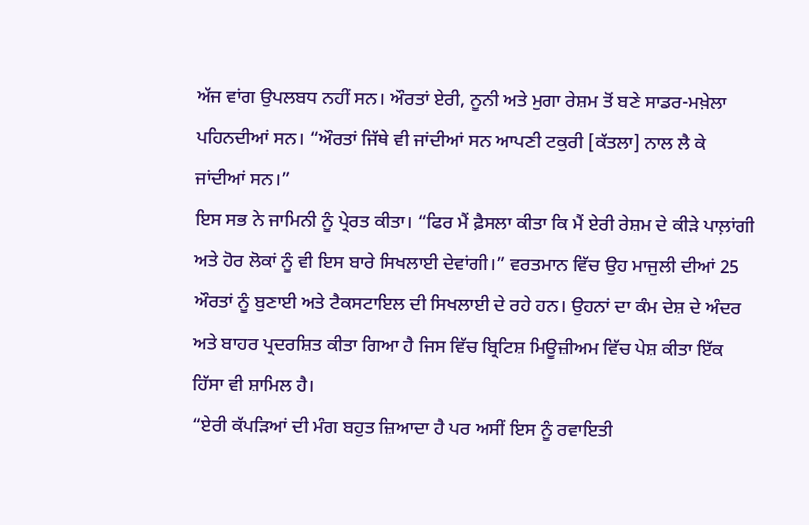ਅੱਜ ਵਾਂਗ ਉਪਲਬਧ ਨਹੀਂ ਸਨ। ਔਰਤਾਂ ਏਰੀ, ਨੂਨੀ ਅਤੇ ਮੁਗਾ ਰੇਸ਼ਮ ਤੋਂ ਬਣੇ ਸਾਡਰ-ਮਖ਼ੇਲਾ ਪਹਿਨਦੀਆਂ ਸਨ। “ਔਰਤਾਂ ਜਿੱਥੇ ਵੀ ਜਾਂਦੀਆਂ ਸਨ ਆਪਣੀ ਟਕੁਰੀ [ਕੱਤਲਾ] ਨਾਲ ਲੈ ਕੇ ਜਾਂਦੀਆਂ ਸਨ।”
ਇਸ ਸਭ ਨੇ ਜਾਮਿਨੀ ਨੂੰ ਪ੍ਰੇਰਤ ਕੀਤਾ। “ਫਿਰ ਮੈਂ ਫ਼ੈਸਲਾ ਕੀਤਾ ਕਿ ਮੈਂ ਏਰੀ ਰੇਸ਼ਮ ਦੇ ਕੀੜੇ ਪਾਲ਼ਾਂਗੀ ਅਤੇ ਹੋਰ ਲੋਕਾਂ ਨੂੰ ਵੀ ਇਸ ਬਾਰੇ ਸਿਖਲਾਈ ਦੇਵਾਂਗੀ।” ਵਰਤਮਾਨ ਵਿੱਚ ਉਹ ਮਾਜੁਲੀ ਦੀਆਂ 25 ਔਰਤਾਂ ਨੂੰ ਬੁਣਾਈ ਅਤੇ ਟੈਕਸਟਾਇਲ ਦੀ ਸਿਖਲਾਈ ਦੇ ਰਹੇ ਹਨ। ਉਹਨਾਂ ਦਾ ਕੰਮ ਦੇਸ਼ ਦੇ ਅੰਦਰ ਅਤੇ ਬਾਹਰ ਪ੍ਰਦਰਸ਼ਿਤ ਕੀਤਾ ਗਿਆ ਹੈ ਜਿਸ ਵਿੱਚ ਬ੍ਰਿਟਿਸ਼ ਮਿਊਜ਼ੀਅਮ ਵਿੱਚ ਪੇਸ਼ ਕੀਤਾ ਇੱਕ ਹਿੱਸਾ ਵੀ ਸ਼ਾਮਿਲ ਹੈ।
“ਏਰੀ ਕੱਪੜਿਆਂ ਦੀ ਮੰਗ ਬਹੁਤ ਜ਼ਿਆਦਾ ਹੈ ਪਰ ਅਸੀਂ ਇਸ ਨੂੰ ਰਵਾਇਤੀ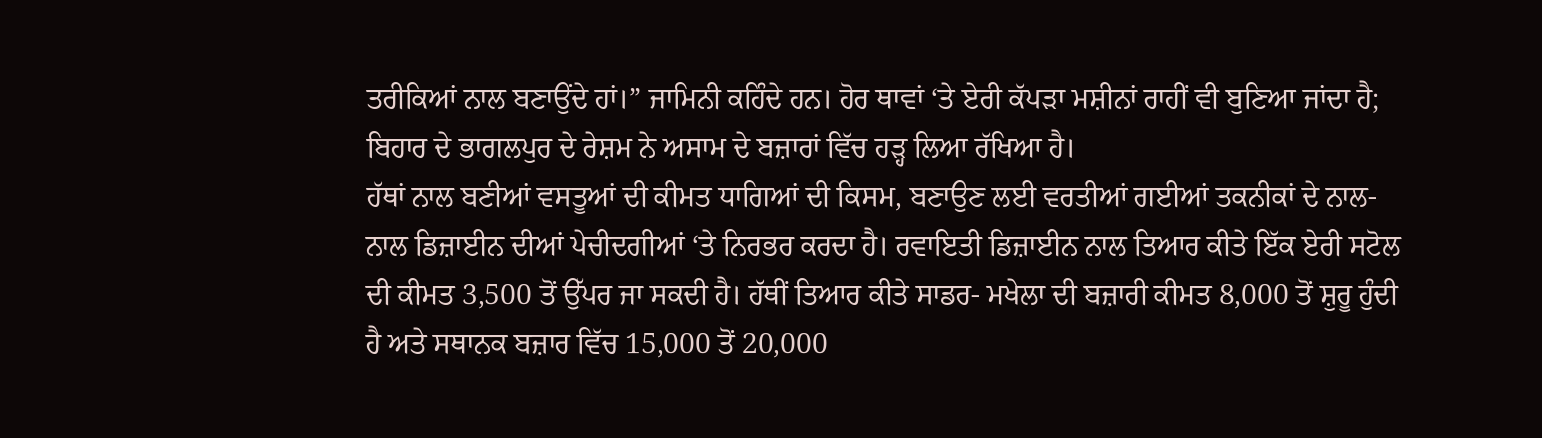ਤਰੀਕਿਆਂ ਨਾਲ ਬਣਾਉਂਦੇ ਹਾਂ।” ਜਾਮਿਨੀ ਕਹਿੰਦੇ ਹਨ। ਹੋਰ ਥਾਵਾਂ ‘ਤੇ ਏਰੀ ਕੱਪੜਾ ਮਸ਼ੀਨਾਂ ਰਾਹੀਂ ਵੀ ਬੁਣਿਆ ਜਾਂਦਾ ਹੈ; ਬਿਹਾਰ ਦੇ ਭਾਗਲਪੁਰ ਦੇ ਰੇਸ਼ਮ ਨੇ ਅਸਾਮ ਦੇ ਬਜ਼ਾਰਾਂ ਵਿੱਚ ਹੜ੍ਹ ਲਿਆ ਰੱਖਿਆ ਹੈ।
ਹੱਥਾਂ ਨਾਲ ਬਣੀਆਂ ਵਸਤੂਆਂ ਦੀ ਕੀਮਤ ਧਾਗਿਆਂ ਦੀ ਕਿਸਮ, ਬਣਾਉਣ ਲਈ ਵਰਤੀਆਂ ਗਈਆਂ ਤਕਨੀਕਾਂ ਦੇ ਨਾਲ-ਨਾਲ ਡਿਜ਼ਾਈਨ ਦੀਆਂ ਪੇਚੀਦਗੀਆਂ ‘ਤੇ ਨਿਰਭਰ ਕਰਦਾ ਹੈ। ਰਵਾਇਤੀ ਡਿਜ਼ਾਈਨ ਨਾਲ ਤਿਆਰ ਕੀਤੇ ਇੱਕ ਏਰੀ ਸਟੋਲ ਦੀ ਕੀਮਤ 3,500 ਤੋਂ ਉੱਪਰ ਜਾ ਸਕਦੀ ਹੈ। ਹੱਥੀਂ ਤਿਆਰ ਕੀਤੇ ਸਾਡਰ- ਮਖੇਲਾ ਦੀ ਬਜ਼ਾਰੀ ਕੀਮਤ 8,000 ਤੋਂ ਸ਼ੁਰੂ ਹੁੰਦੀ ਹੈ ਅਤੇ ਸਥਾਨਕ ਬਜ਼ਾਰ ਵਿੱਚ 15,000 ਤੋਂ 20,000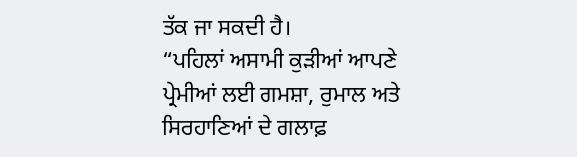ਤੱਕ ਜਾ ਸਕਦੀ ਹੈ।
“ਪਹਿਲਾਂ ਅਸਾਮੀ ਕੁੜੀਆਂ ਆਪਣੇ ਪ੍ਰੇਮੀਆਂ ਲਈ ਗਮਸ਼ਾ, ਰੁਮਾਲ ਅਤੇ ਸਿਰਹਾਣਿਆਂ ਦੇ ਗਲਾਫ਼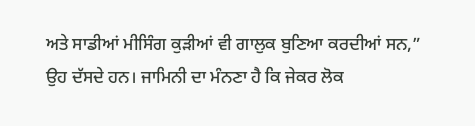ਅਤੇ ਸਾਡੀਆਂ ਮੀਸਿੰਗ ਕੁੜੀਆਂ ਵੀ ਗਾਲੁਕ ਬੁਣਿਆ ਕਰਦੀਆਂ ਸਨ,” ਉਹ ਦੱਸਦੇ ਹਨ। ਜਾਮਿਨੀ ਦਾ ਮੰਨਣਾ ਹੈ ਕਿ ਜੇਕਰ ਲੋਕ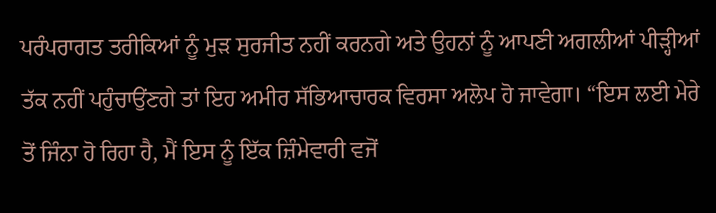ਪਰੰਪਰਾਗਤ ਤਰੀਕਿਆਂ ਨੂੰ ਮੁੜ ਸੁਰਜੀਤ ਨਹੀਂ ਕਰਨਗੇ ਅਤੇ ਉਹਨਾਂ ਨੂੰ ਆਪਣੀ ਅਗਲੀਆਂ ਪੀੜ੍ਹੀਆਂ ਤੱਕ ਨਹੀਂ ਪਹੁੰਚਾਉਂਣਗੇ ਤਾਂ ਇਹ ਅਮੀਰ ਸੱਭਿਆਚਾਰਕ ਵਿਰਸਾ ਅਲੋਪ ਹੋ ਜਾਵੇਗਾ। “ਇਸ ਲਈ ਮੇਰੇ ਤੋਂ ਜਿੰਨਾ ਹੋ ਰਿਹਾ ਹੈ, ਮੈਂ ਇਸ ਨੂੰ ਇੱਕ ਜ਼ਿੰਮੇਵਾਰੀ ਵਜੋਂ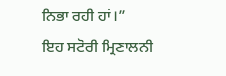ਨਿਭਾ ਰਹੀ ਹਾਂ।”
ਇਹ ਸਟੋਰੀ ਮ੍ਰਿਣਾਲਨੀ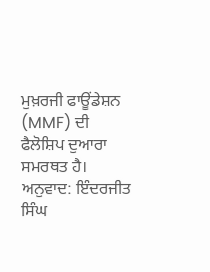ਮੁਖ਼ਰਜੀ ਫਾਊਂਡੇਸ਼ਨ (MMF) ਦੀ ਫੈਲੋਸ਼ਿਪ ਦੁਆਰਾ ਸਮਰਥਤ ਹੈ।
ਅਨੁਵਾਦ: ਇੰਦਰਜੀਤ ਸਿੰਘ